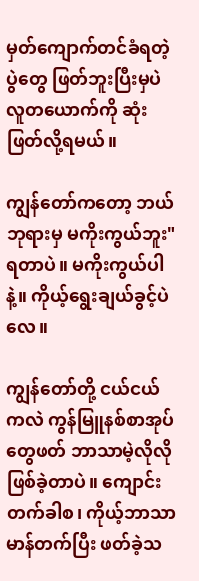မှတ်ကျောက်တင်ခံရတဲ့ပွဲတွေ ဖြတ်ဘူးပြီးမှပဲ လူတယောက်ကို ဆုံးဖြတ်လို့ရမယ်။

ကျွန်တော်ကတော့ ဘယ်ဘုရားမှ မကိုးကွယ်ဘူး" ရတာပဲ။ မကိုးကွယ်ပါနဲ့။ ကိုယ့်ရွေးချယ်ခွင့်ပဲလေ။

ကျွန်တော်တို့ ငယ်ငယ်ကလဲ ကွန်မြူနစ်စာအုပ်တွေဖတ် ဘာသာမဲ့လိုလို ဖြစ်ခဲ့တာပဲ။ ကျောင်းတက်ခါစ၊ ကိုယ့်ဘာသာမာန်တက်ပြီး ဖတ်ခဲ့သ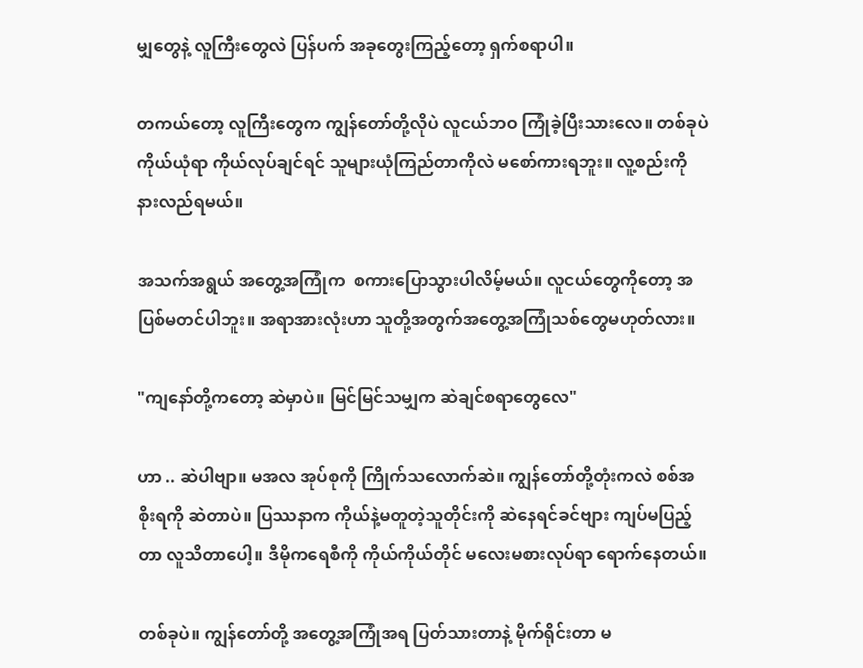မျှတွေနဲ့ လူကြီးတွေလဲ ပြန်ပက် အခုတွေးကြည့်တော့ ရှက်စရာပါ။

တကယ်တော့ လူကြီးတွေက ကျွန်တော်တို့လိုပဲ လူငယ်ဘဝ ကြုံခဲ့ပြီးသားလေ။ တစ်ခုပဲ ကိုယ်ယုံရာ ကိုယ်လုပ်ချင်ရင် သူများယုံကြည်တာကိုလဲ မစော်ကားရဘူး။ လူ့စည်းကို နားလည်ရမယ်။

အသက်အရွယ် အတွေ့အကြုံက  စကားပြောသွားပါလိမ့်မယ်။ လူငယ်တွေကိုတော့ အပြစ်မတင်ပါဘူး။ အရာအားလုံးဟာ သူတို့အတွက်အတွေ့အကြုံသစ်တွေမဟုတ်လား။

"ကျနော်တို့ကတော့ ဆဲမှာပဲ။ မြင်မြင်သမျှက ဆဲချင်စရာတွေလေ"

ဟာ .. ဆဲပါဗျာ။ မအလ အုပ်စုကို ကြိုက်သလောက်ဆဲ။ ကျွန်တော်တို့တုံးကလဲ စစ်အစိုးရကို ဆဲတာပဲ။ ပြဿနာက ကိုယ်နဲ့မတူတဲ့သူတိုင်းကို ဆဲနေရင်ခင်ဗျား ကျပ်မပြည့်တာ လူသိတာပေါ့။ ဒီမိုကရေစီကို ကိုယ်ကိုယ်တိုင် မလေးမစားလုပ်ရာ ရောက်နေတယ်။

တစ်ခုပဲ။ ကျွန်တော်တို့ အတွေ့အကြုံအရ ပြတ်သားတာနဲ့ မိုက်ရိုင်းတာ မ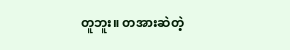တူဘူး။ တအားဆဲတဲ့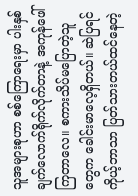သူအများစုဟာ စစ်ကြောရေးမှာ ပါးနှစ်ချက်လောက်ရိုက်လိုက်တာနဲ့ အကုန်ဖေါ်ကြတာလေ။ စကားသိပ်မပြောတဲ့သူတွေက ခေါင်းမာလေ့ရှိတယ်။ ဆဲပြရင် ကိုယ့်ဘာသာ ပြတ်သားတယ်ထင်နေတဲ့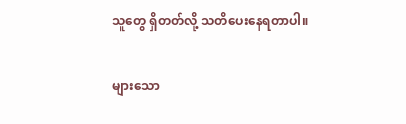သူတွေ ရှိတတ်လို့ သတိပေးနေရတာပါ။

များသော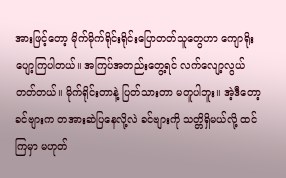အားဖြင့်တော့ မိုက်မိုက်ရိုင်းရိုင်းပြောတတ်သူတွေဟာ ကျောရိုးပျော့ကြပါတယ်။ အကြပ်အတည်းတွေ့ရင် လက်လျော့လွယ်တတ်တယ်။ မိုက်ရိုင်းတာနဲ့ ပြတ်သားတာ မတူပါဘူး။ အဲ့ဒီတော့ ခင်ဗျားက တအားဆဲပြနေလို့လဲ ခင်ဗျားကို သတ္တိရှိမယ်လို့ ထင်ကြမှာ မဟုတ်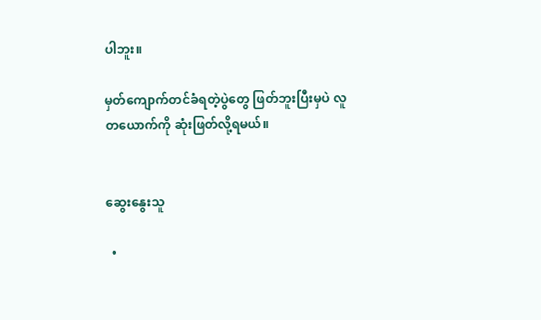ပါဘူး။

မှတ်ကျောက်တင်ခံရတဲ့ပွဲတွေ ဖြတ်ဘူးပြီးမှပဲ လူတယောက်ကို ဆုံးဖြတ်လို့ရမယ်။


ဆွေးနွေးသူ

  •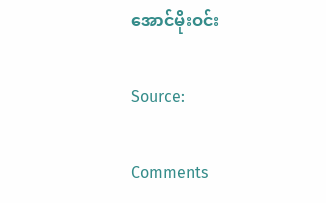အောင်မိုးဝင်း

Source:

Comments